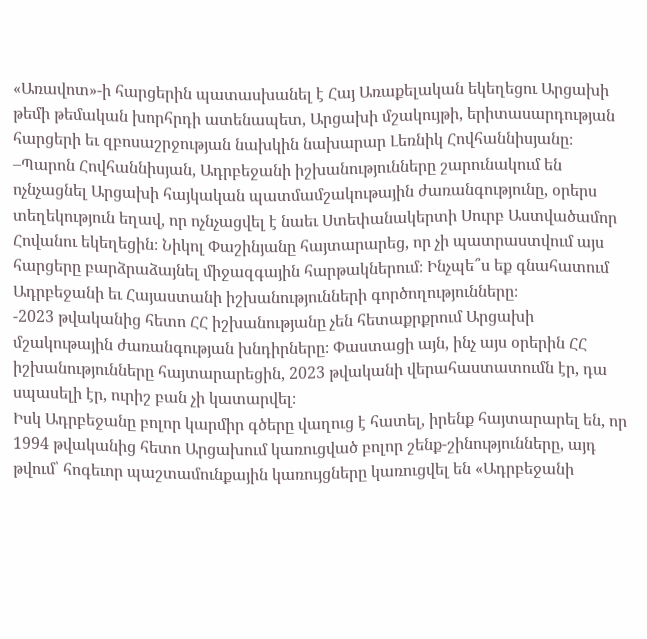«Առավոտ»-ի հարցերին պատասխանել է Հայ Առաքելական եկեղեցու Արցախի թեմի թեմական խորհրդի ատենապետ, Արցախի մշակույթի, երիտասարդության հարցերի եւ զբոսաշրջության նախկին նախարար Լեռնիկ Հովհաննիսյանը։
–Պարոն Հովհաննիսյան, Ադրբեջանի իշխանությունները շարունակում են ոչնչացնել Արցախի հայկական պատմամշակութային ժառանգությունը, օրերս տեղեկություն եղավ, որ ոչնչացվել է նաեւ Ստեփանակերտի Սուրբ Աստվածամոր Հովանու եկեղեցին։ Նիկոլ Փաշինյանը հայտարարեց, որ չի պատրաստվում այս հարցերը բարձրաձայնել միջազգային հարթակներում։ Ինչպե՞ս եք գնահատում Ադրբեջանի եւ Հայաստանի իշխանությունների գործողությունները։
-2023 թվականից հետո ՀՀ իշխանությանը չեն հետաքրքրում Արցախի մշակութային ժառանգության խնդիրները։ Փաստացի այն, ինչ այս օրերին ՀՀ իշխանությունները հայտարարեցին, 2023 թվականի վերահաստատումն էր, դա սպասելի էր, ուրիշ բան չի կատարվել։
Իսկ Ադրբեջանը բոլոր կարմիր գծերը վաղուց է հատել, իրենք հայտարարել են, որ 1994 թվականից հետո Արցախում կառուցված բոլոր շենք-շինությունները, այդ թվում՝ հոգեւոր պաշտամունքային կառույցները կառուցվել են «Ադրբեջանի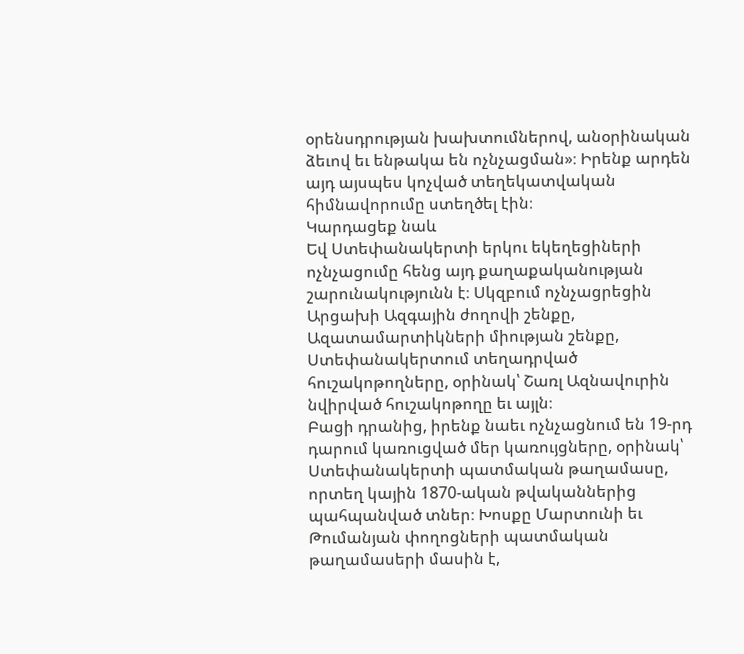օրենսդրության խախտումներով, անօրինական ձեւով եւ ենթակա են ոչնչացման»։ Իրենք արդեն այդ այսպես կոչված տեղեկատվական հիմնավորումը ստեղծել էին։
Կարդացեք նաև
Եվ Ստեփանակերտի երկու եկեղեցիների ոչնչացումը հենց այդ քաղաքականության շարունակությունն է։ Սկզբում ոչնչացրեցին Արցախի Ազգային ժողովի շենքը, Ազատամարտիկների միության շենքը, Ստեփանակերտում տեղադրված հուշակոթողները, օրինակ՝ Շառլ Ազնավուրին նվիրված հուշակոթողը եւ այլն։
Բացի դրանից, իրենք նաեւ ոչնչացնում են 19-րդ դարում կառուցված մեր կառույցները, օրինակ՝ Ստեփանակերտի պատմական թաղամասը, որտեղ կային 1870-ական թվականներից պահպանված տներ։ Խոսքը Մարտունի եւ Թումանյան փողոցների պատմական թաղամասերի մասին է,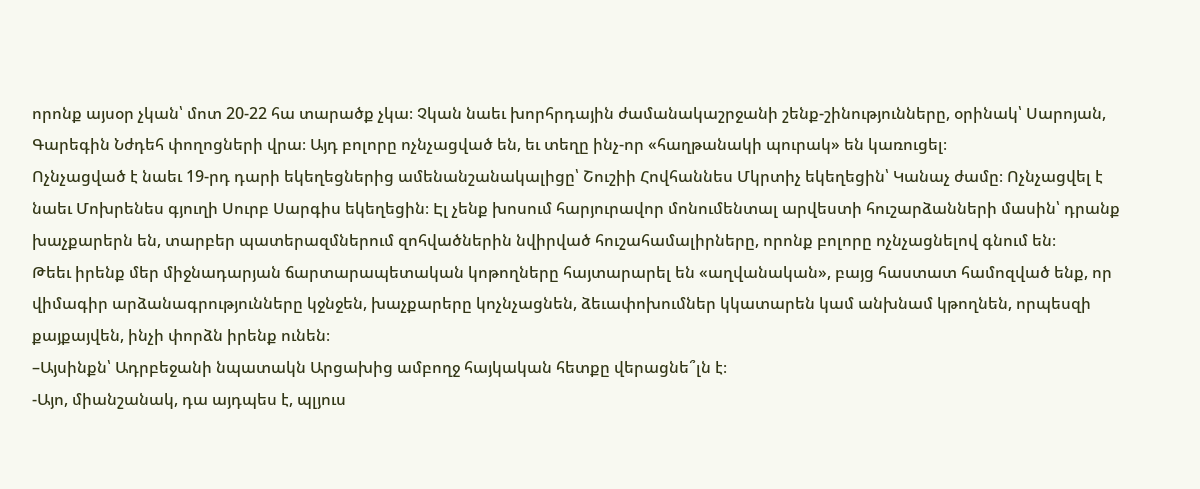որոնք այսօր չկան՝ մոտ 20-22 հա տարածք չկա։ Չկան նաեւ խորհրդային ժամանակաշրջանի շենք-շինությունները, օրինակ՝ Սարոյան, Գարեգին Նժդեհ փողոցների վրա։ Այդ բոլորը ոչնչացված են, եւ տեղը ինչ-որ «հաղթանակի պուրակ» են կառուցել։
Ոչնչացված է նաեւ 19-րդ դարի եկեղեցներից ամենանշանակալիցը՝ Շուշիի Հովհաննես Մկրտիչ եկեղեցին՝ Կանաչ ժամը։ Ոչնչացվել է նաեւ Մոխրենես գյուղի Սուրբ Սարգիս եկեղեցին։ Էլ չենք խոսում հարյուրավոր մոնումենտալ արվեստի հուշարձանների մասին՝ դրանք խաչքարերն են, տարբեր պատերազմներում զոհվածներին նվիրված հուշահամալիրները, որոնք բոլորը ոչնչացնելով գնում են։
Թեեւ իրենք մեր միջնադարյան ճարտարապետական կոթողները հայտարարել են «աղվանական», բայց հաստատ համոզված ենք, որ վիմագիր արձանագրությունները կջնջեն, խաչքարերը կոչնչացնեն, ձեւափոխումներ կկատարեն կամ անխնամ կթողնեն, որպեսզի քայքայվեն, ինչի փորձն իրենք ունեն։
–Այսինքն՝ Ադրբեջանի նպատակն Արցախից ամբողջ հայկական հետքը վերացնե՞լն է։
-Այո, միանշանակ, դա այդպես է, պլյուս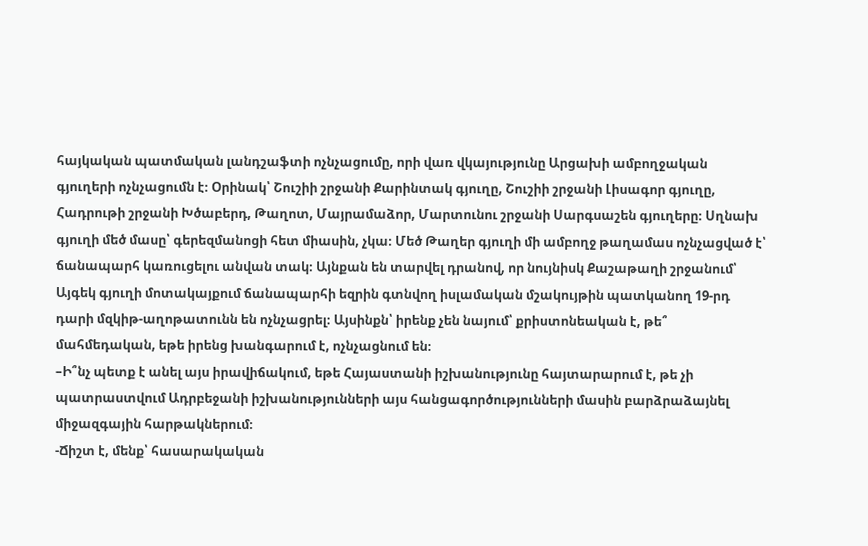հայկական պատմական լանդշաֆտի ոչնչացումը, որի վառ վկայությունը Արցախի ամբողջական գյուղերի ոչնչացումն է։ Օրինակ՝ Շուշիի շրջանի Քարինտակ գյուղը, Շուշիի շրջանի Լիսագոր գյուղը, Հադրութի շրջանի Խծաբերդ, Թաղոտ, Մայրամաձոր, Մարտունու շրջանի Սարգսաշեն գյուղերը։ Սղնախ գյուղի մեծ մասը՝ գերեզմանոցի հետ միասին, չկա։ Մեծ Թաղեր գյուղի մի ամբողջ թաղամաս ոչնչացված է՝ ճանապարհ կառուցելու անվան տակ։ Այնքան են տարվել դրանով, որ նույնիսկ Քաշաթաղի շրջանում՝ Այգեկ գյուղի մոտակայքում ճանապարհի եզրին գտնվող իսլամական մշակույթին պատկանող 19-րդ դարի մզկիթ-աղոթատունն են ոչնչացրել։ Այսինքն՝ իրենք չեն նայում՝ քրիստոնեական է, թե՞ մահմեդական, եթե իրենց խանգարում է, ոչնչացնում են։
–Ի՞նչ պետք է անել այս իրավիճակում, եթե Հայաստանի իշխանությունը հայտարարում է, թե չի պատրաստվում Ադրբեջանի իշխանությունների այս հանցագործությունների մասին բարձրաձայնել միջազգային հարթակներում։
-Ճիշտ է, մենք՝ հասարակական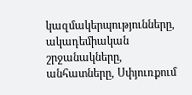կազմակերպությունները, ակադեմիական շրջանակները, անհատները, Սփյուռքում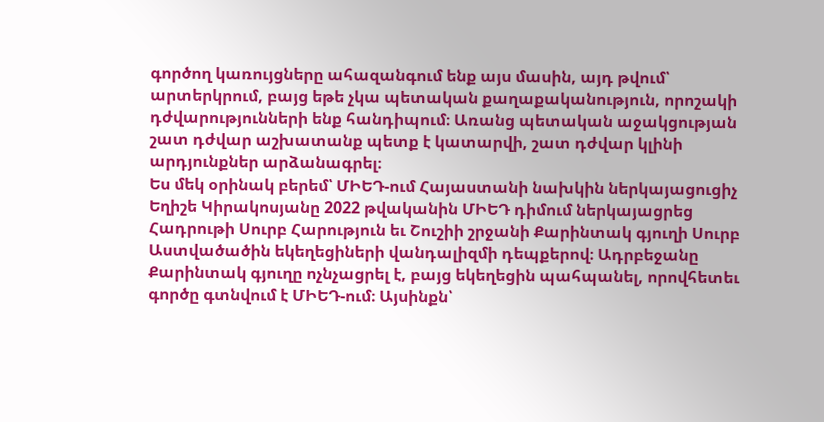գործող կառույցները ահազանգում ենք այս մասին, այդ թվում՝ արտերկրում, բայց եթե չկա պետական քաղաքականություն, որոշակի դժվարությունների ենք հանդիպում։ Առանց պետական աջակցության շատ դժվար աշխատանք պետք է կատարվի, շատ դժվար կլինի արդյունքներ արձանագրել։
Ես մեկ օրինակ բերեմ՝ ՄԻԵԴ-ում Հայաստանի նախկին ներկայացուցիչ Եղիշե Կիրակոսյանը 2022 թվականին ՄԻԵԴ դիմում ներկայացրեց Հադրութի Սուրբ Հարություն եւ Շուշիի շրջանի Քարինտակ գյուղի Սուրբ Աստվածածին եկեղեցիների վանդալիզմի դեպքերով։ Ադրբեջանը Քարինտակ գյուղը ոչնչացրել է, բայց եկեղեցին պահպանել, որովհետեւ գործը գտնվում է ՄԻԵԴ-ում։ Այսինքն՝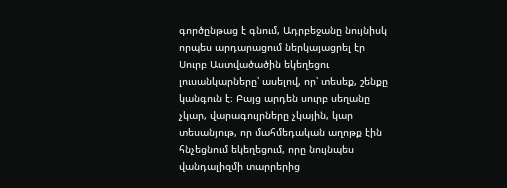գործընթաց է գնում, Ադրբեջանը նույնիսկ որպես արդարացում ներկայացրել էր Սուրբ Աստվածածին եկեղեցու լուսանկարները՝ ասելով, որ՝ տեսեք, շենքը կանգուն է։ Բայց արդեն սուրբ սեղանը չկար, վարագույրները չկային, կար տեսանյութ, որ մահմեդական աղոթք էին հնչեցնում եկեղեցում, որը նույնպես վանդալիզմի տարրերից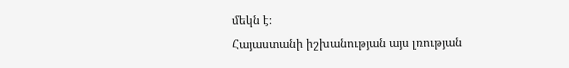մեկն է։
Հայաստանի իշխանության այս լռության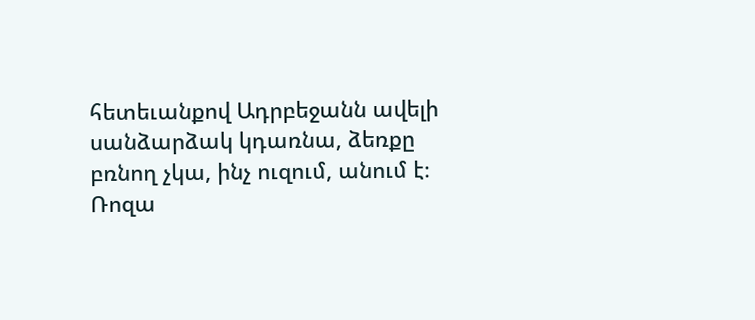հետեւանքով Ադրբեջանն ավելի սանձարձակ կդառնա, ձեռքը բռնող չկա, ինչ ուզում, անում է։
Ռոզա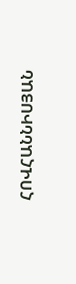ՀՈՎՀԱՆՆԻՍՅԱՆ